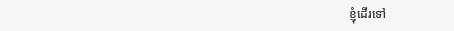ខ្ញុំដើរទៅ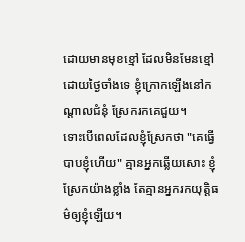ដោយមានមុខខ្មៅ ដែលមិនមែនខ្មៅដោយថ្ងៃចាំងទេ ខ្ញុំក្រោកឡើងនៅកណ្ដាលជំនុំ ស្រែករកគេជួយ។
ទោះបើពេលដែលខ្ញុំស្រែកថា "គេធ្វើបាបខ្ញុំហើយ" គ្មានអ្នកឆ្លើយសោះ ខ្ញុំស្រែកយ៉ាងខ្លាំង តែគ្មានអ្នករកយុត្តិធម៌ឲ្យខ្ញុំឡើយ។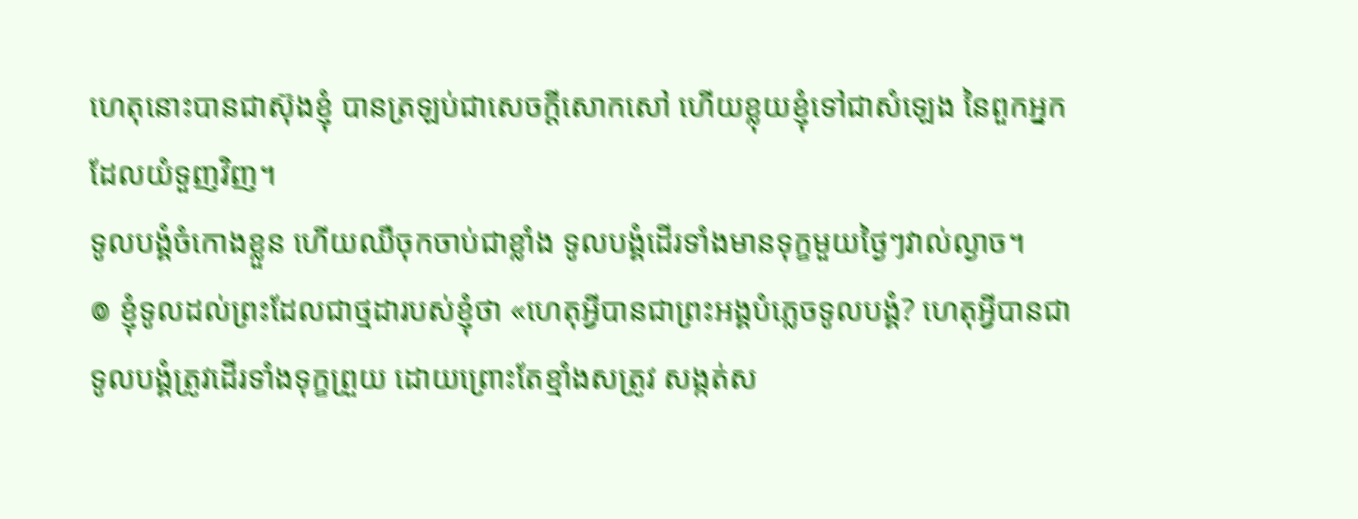ហេតុនោះបានជាស៊ុងខ្ញុំ បានត្រឡប់ជាសេចក្ដីសោកសៅ ហើយខ្លុយខ្ញុំទៅជាសំឡេង នៃពួកអ្នកដែលយំទួញវិញ។
ទូលបង្គំចំកោងខ្លួន ហើយឈឺចុកចាប់ជាខ្លាំង ទូលបង្គំដើរទាំងមានទុក្ខមួយថ្ងៃៗវាល់ល្ងាច។
៙ ខ្ញុំទូលដល់ព្រះដែលជាថ្មដារបស់ខ្ញុំថា «ហេតុអ្វីបានជាព្រះអង្គបំភ្លេចទូលបង្គំ? ហេតុអ្វីបានជាទូលបង្គំត្រូវដើរទាំងទុក្ខព្រួយ ដោយព្រោះតែខ្មាំងសត្រូវ សង្កត់ស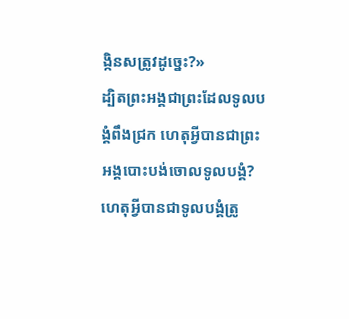ង្កិនសត្រូវដូច្នេះ?»
ដ្បិតព្រះអង្គជាព្រះដែលទូលបង្គំពឹងជ្រក ហេតុអ្វីបានជាព្រះអង្គបោះបង់ចោលទូលបង្គំ? ហេតុអ្វីបានជាទូលបង្គំត្រូ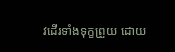វដើរទាំងទុក្ខព្រួយ ដោយ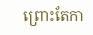ព្រោះតែកា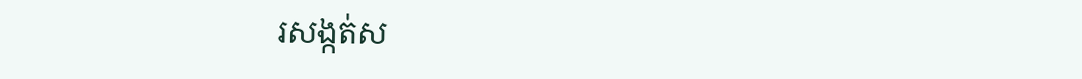រសង្កត់ស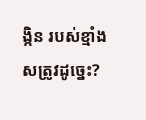ង្កិន របស់ខ្មាំងសត្រូវដូច្នេះ?